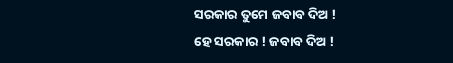ସରକାର ତୁମେ ଜବାବ ଦିଅ !
ହେ ସରକାର ! ଜବାବ ଦିଅ !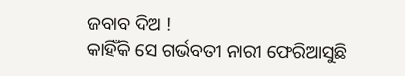ଜବାବ ଦିଅ !
କାହିଁକି ସେ ଗର୍ଭବତୀ ନାରୀ ଫେରିଆସୁଛି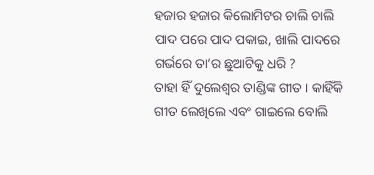ହଜାର ହଜାର କିଲୋମିଟର ଚାଲି ଚାଲି
ପାଦ ପରେ ପାଦ ପକାଇ, ଖାଲି ପାଦରେ
ଗର୍ଭରେ ତା’ର ଛୁଆଟିକୁ ଧରି ?
ତାହା ହିଁ ଦୁଲେଶ୍ଵର ତାଣ୍ଡିଙ୍କ ଗୀତ । କାହିଁକି ଗୀତ ଲେଖିଲେ ଏବଂ ଗାଇଲେ ବୋଲି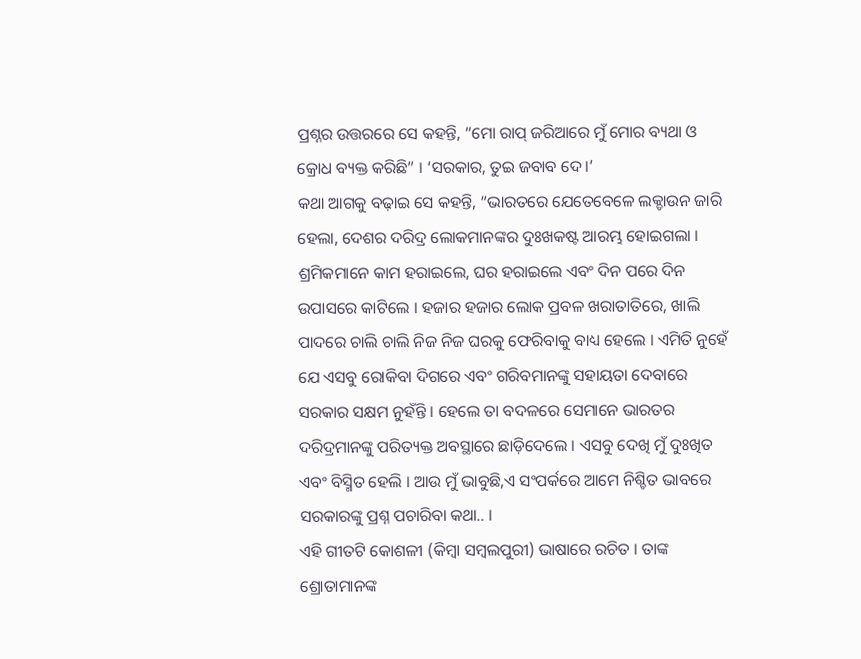ପ୍ରଶ୍ନର ଉତ୍ତରରେ ସେ କହନ୍ତି, “ମୋ ରାପ୍ ଜରିଆରେ ମୁଁ ମୋର ବ୍ୟଥା ଓ କ୍ରୋଧ ବ୍ୟକ୍ତ କରିଛି” । ‘ସରକାର, ତୁଇ ଜବାବ ଦେ।’
କଥା ଆଗକୁ ବଢ଼ାଇ ସେ କହନ୍ତି, “ଭାରତରେ ଯେତେବେଳେ ଲକ୍ଡାଉନ ଜାରି ହେଲା, ଦେଶର ଦରିଦ୍ର ଲୋକମାନଙ୍କର ଦୁଃଖକଷ୍ଟ ଆରମ୍ଭ ହୋଇଗଲା । ଶ୍ରମିକମାନେ କାମ ହରାଇଲେ, ଘର ହରାଇଲେ ଏବଂ ଦିନ ପରେ ଦିନ ଉପାସରେ କାଟିଲେ । ହଜାର ହଜାର ଲୋକ ପ୍ରବଳ ଖରାତାତିରେ, ଖାଲି ପାଦରେ ଚାଲି ଚାଲି ନିଜ ନିଜ ଘରକୁ ଫେରିବାକୁ ବାଧ୍ୟ ହେଲେ । ଏମିତି ନୁହେଁ ଯେ ଏସବୁ ରୋକିବା ଦିଗରେ ଏବଂ ଗରିବମାନଙ୍କୁ ସହାୟତା ଦେବାରେ ସରକାର ସକ୍ଷମ ନୁହଁନ୍ତି । ହେଲେ ତା ବଦଳରେ ସେମାନେ ଭାରତର ଦରିଦ୍ରମାନଙ୍କୁ ପରିତ୍ୟକ୍ତ ଅବସ୍ଥାରେ ଛାଡ଼ିଦେଲେ । ଏସବୁ ଦେଖି ମୁଁ ଦୁଃଖିତ ଏବଂ ବିସ୍ମିତ ହେଲି । ଆଉ ମୁଁ ଭାବୁଛି,ଏ ସଂପର୍କରେ ଆମେ ନିଶ୍ଚିତ ଭାବରେ ସରକାରଙ୍କୁ ପ୍ରଶ୍ନ ପଚାରିବା କଥା.. ।
ଏହି ଗୀତଟି କୋଶଳୀ (କିମ୍ବା ସମ୍ବଲପୁରୀ) ଭାଷାରେ ରଚିତ । ତାଙ୍କ ଶ୍ରୋତାମାନଙ୍କ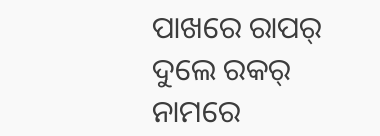ପାଖରେ ରାପର୍ ଦୁଲେ ରକର୍ ନାମରେ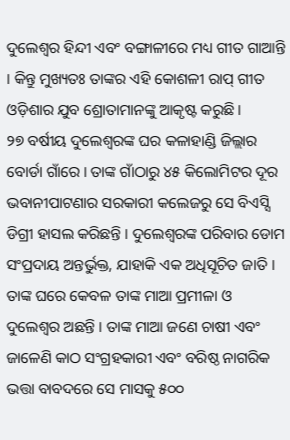ଦୁଲେଶ୍ଵର ହିନ୍ଦୀ ଏବଂ ବଙ୍ଗାଳୀରେ ମଧ୍ୟ ଗୀତ ଗାଆନ୍ତି । କିନ୍ତୁ ମୁଖ୍ୟତଃ ତାଙ୍କର ଏହି କୋଶଳୀ ରାପ୍ ଗୀତ ଓଡ଼ିଶାର ଯୁବ ଶ୍ରୋତାମାନଙ୍କୁ ଆକୃଷ୍ଟ କରୁଛି ।
୨୭ ବର୍ଷୀୟ ଦୁଲେଶ୍ଵରଙ୍କ ଘର କଳାହାଣ୍ଡି ଜିଲ୍ଲାର ବୋର୍ଡା ଗାଁରେ । ତାଙ୍କ ଗାଁଠାରୁ ୪୫ କିଲୋମିଟର ଦୂର ଭବାନୀପାଟଣାର ସରକାରୀ କଲେଜରୁ ସେ ବିଏସ୍ସି ଡିଗ୍ରୀ ହାସଲ କରିଛନ୍ତି । ଦୁଲେଶ୍ଵରଙ୍କ ପରିବାର ଡୋମ ସଂପ୍ରଦାୟ ଅନ୍ତର୍ଭୁକ୍ତ, ଯାହାକି ଏକ ଅଧିସୂଚିତ ଜାତି । ତାଙ୍କ ଘରେ କେବଳ ତାଙ୍କ ମାଆ ପ୍ରମୀଳା ଓ ଦୁଲେଶ୍ଵର ଅଛନ୍ତି । ତାଙ୍କ ମାଆ ଜଣେ ଚାଷୀ ଏବଂ ଜାଳେଣି କାଠ ସଂଗ୍ରହକାରୀ ଏବଂ ବରିଷ୍ଠ ନାଗରିକ ଭତ୍ତା ବାବଦରେ ସେ ମାସକୁ ୫୦୦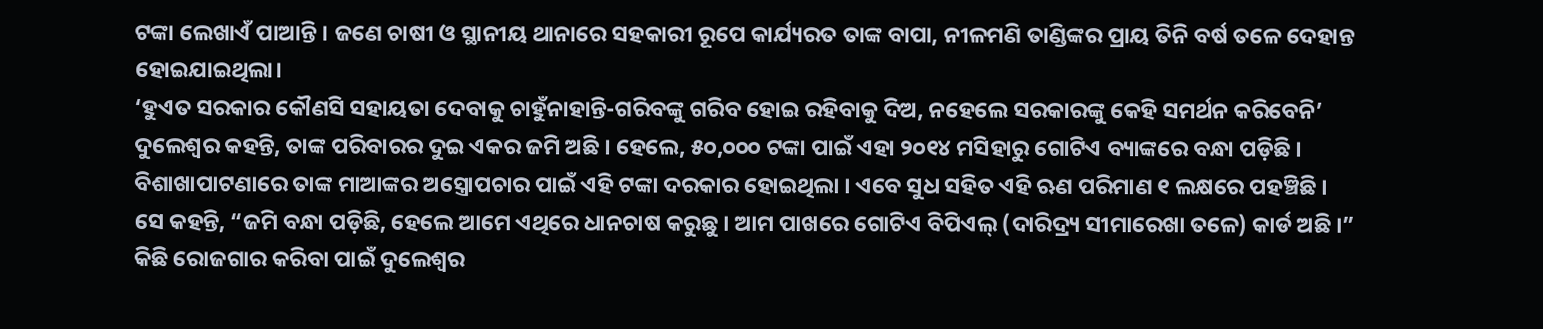ଟଙ୍କା ଲେଖାଏଁ ପାଆନ୍ତି । ଜଣେ ଚାଷୀ ଓ ସ୍ଥାନୀୟ ଥାନାରେ ସହକାରୀ ରୂପେ କାର୍ଯ୍ୟରତ ତାଙ୍କ ବାପା, ନୀଳମଣି ତାଣ୍ଡିଙ୍କର ପ୍ରାୟ ତିନି ବର୍ଷ ତଳେ ଦେହାନ୍ତ ହୋଇଯାଇଥିଲା।
‘ହୁଏତ ସରକାର କୌଣସି ସହାୟତା ଦେବାକୁ ଚାହୁଁନାହାନ୍ତି-ଗରିବଙ୍କୁ ଗରିବ ହୋଇ ରହିବାକୁ ଦିଅ, ନହେଲେ ସରକାରଙ୍କୁ କେହି ସମର୍ଥନ କରିବେନି’
ଦୁଲେଶ୍ଵର କହନ୍ତି, ତାଙ୍କ ପରିବାରର ଦୁଇ ଏକର ଜମି ଅଛି । ହେଲେ, ୫୦,୦୦୦ ଟଙ୍କା ପାଇଁ ଏହା ୨୦୧୪ ମସିହାରୁ ଗୋଟିଏ ବ୍ୟାଙ୍କରେ ବନ୍ଧା ପଡ଼ିଛି । ବିଶାଖାପାଟଣାରେ ତାଙ୍କ ମାଆଙ୍କର ଅସ୍ତ୍ରୋପଚାର ପାଇଁ ଏହି ଟଙ୍କା ଦରକାର ହୋଇଥିଲା । ଏବେ ସୁଧ ସହିତ ଏହି ଋଣ ପରିମାଣ ୧ ଲକ୍ଷରେ ପହଞ୍ଚିଛି ।
ସେ କହନ୍ତି, “ଜମି ବନ୍ଧା ପଡ଼ିଛି, ହେଲେ ଆମେ ଏଥିରେ ଧାନଚାଷ କରୁଛୁ । ଆମ ପାଖରେ ଗୋଟିଏ ବିପିଏଲ୍ (ଦାରିଦ୍ର୍ୟ ସୀମାରେଖା ତଳେ) କାର୍ଡ ଅଛି ।” କିଛି ରୋଜଗାର କରିବା ପାଇଁ ଦୁଲେଶ୍ଵର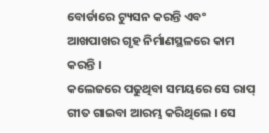ବୋର୍ଡାରେ ଟ୍ୟୁସନ କରନ୍ତି ଏବଂ ଆଖପାଖର ଗୃହ ନିର୍ମାଣସ୍ଥଳରେ କାମ କରନ୍ତି ।
କଲେଜରେ ପଢୁଥିବା ସମୟରେ ସେ ରାପ୍ ଗୀତ ଗାଇବା ଆରମ୍ଭ କରିଥିଲେ । ସେ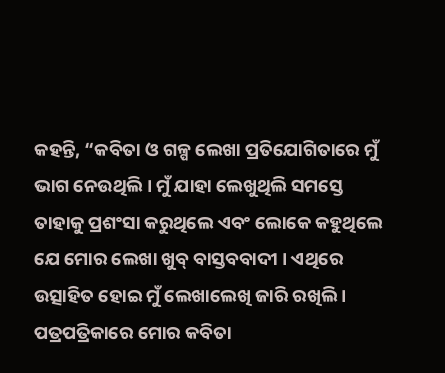କହନ୍ତି, “କବିତା ଓ ଗଳ୍ପ ଲେଖା ପ୍ରତିଯୋଗିତାରେ ମୁଁ ଭାଗ ନେଉଥିଲି । ମୁଁ ଯାହା ଲେଖୁଥିଲି ସମସ୍ତେ ତାହାକୁ ପ୍ରଶଂସା କରୁଥିଲେ ଏବଂ ଲୋକେ କହୁଥିଲେ ଯେ ମୋର ଲେଖା ଖୁବ୍ ବାସ୍ତବବାଦୀ । ଏଥିରେ ଉତ୍ସାହିତ ହୋଇ ମୁଁ ଲେଖାଲେଖି ଜାରି ରଖିଲି । ପତ୍ରପତ୍ରିକାରେ ମୋର କବିତା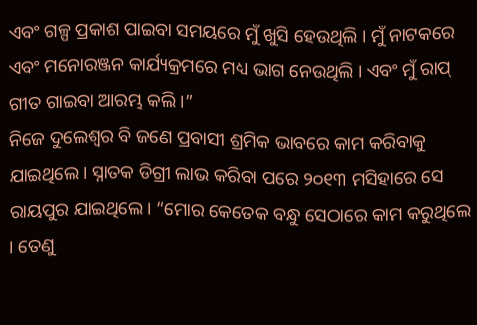ଏବଂ ଗଳ୍ପ ପ୍ରକାଶ ପାଇବା ସମୟରେ ମୁଁ ଖୁସି ହେଉଥିଲି । ମୁଁ ନାଟକରେ ଏବଂ ମନୋରଞ୍ଜନ କାର୍ଯ୍ୟକ୍ରମରେ ମଧ୍ୟ ଭାଗ ନେଉଥିଲି । ଏବଂ ମୁଁ ରାପ୍ ଗୀତ ଗାଇବା ଆରମ୍ଭ କଲି ।”
ନିଜେ ଦୁଲେଶ୍ଵର ବି ଜଣେ ପ୍ରବାସୀ ଶ୍ରମିକ ଭାବରେ କାମ କରିବାକୁ ଯାଇଥିଲେ। ସ୍ନାତକ ଡିଗ୍ରୀ ଲାଭ କରିବା ପରେ ୨୦୧୩ ମସିହାରେ ସେ ରାୟପୁର ଯାଇଥିଲେ। “ମୋର କେତେକ ବନ୍ଧୁ ସେଠାରେ କାମ କରୁଥିଲେ । ତେଣୁ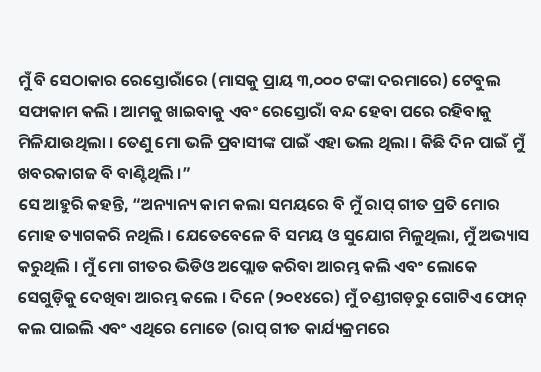ମୁଁ ବି ସେଠାକାର ରେସ୍ତୋରାଁରେ (ମାସକୁ ପ୍ରାୟ ୩,୦୦୦ ଟଙ୍କା ଦରମାରେ) ଟେବୁଲ ସଫାକାମ କଲି । ଆମକୁ ଖାଇବାକୁ ଏବଂ ରେସ୍ତୋରାଁ ବନ୍ଦ ହେବା ପରେ ରହିବାକୁ ମିଳିଯାଉଥିଲା । ତେଣୁ ମୋ ଭଳି ପ୍ରବାସୀଙ୍କ ପାଇଁ ଏହା ଭଲ ଥିଲା । କିଛି ଦିନ ପାଇଁ ମୁଁ ଖବରକାଗଜ ବି ବାଣ୍ଟିଥିଲି ।”
ସେ ଆହୁରି କହନ୍ତି, “ଅନ୍ୟାନ୍ୟ କାମ କଲା ସମୟରେ ବି ମୁଁ ରାପ୍ ଗୀତ ପ୍ରତି ମୋର ମୋହ ତ୍ୟାଗକରି ନଥିଲି । ଯେତେବେଳେ ବି ସମୟ ଓ ସୁଯୋଗ ମିଳୁଥିଲା, ମୁଁ ଅଭ୍ୟାସ କରୁଥିଲି । ମୁଁ ମୋ ଗୀତର ଭିଡିଓ ଅପ୍ଲୋଡ କରିବା ଆରମ୍ଭ କଲି ଏବଂ ଲୋକେ ସେଗୁଡ଼ିକୁ ଦେଖିବା ଆରମ୍ଭ କଲେ । ଦିନେ (୨୦୧୪ରେ) ମୁଁ ଚଣ୍ଡୀଗଡ଼ରୁ ଗୋଟିଏ ଫୋନ୍ କଲ ପାଇଲି ଏବଂ ଏଥିରେ ମୋତେ (ରାପ୍ ଗୀତ କାର୍ଯ୍ୟକ୍ରମରେ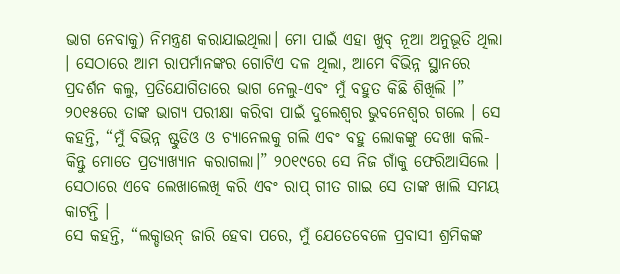ଭାଗ ନେବାକୁ) ନିମନ୍ତ୍ରଣ କରାଯାଇଥିଲା। ମୋ ପାଇଁ ଏହା ଖୁବ୍ ନୂଆ ଅନୁଭୂତି ଥିଲା । ସେଠାରେ ଆମ ରାପର୍ମାନଙ୍କର ଗୋଟିଏ ଦଳ ଥିଲା, ଆମେ ବିଭିନ୍ନ ସ୍ଥାନରେ ପ୍ରଦର୍ଶନ କଲୁ, ପ୍ରତିଯୋଗିତାରେ ଭାଗ ନେଲୁ-ଏବଂ ମୁଁ ବହୁତ କିଛି ଶିଖିଲି ।”
୨୦୧୫ରେ ତାଙ୍କ ଭାଗ୍ୟ ପରୀକ୍ଷା କରିବା ପାଇଁ ଦୁଲେଶ୍ଵର ଭୁବନେଶ୍ଵର ଗଲେ । ସେ କହନ୍ତି, “ମୁଁ ବିଭିନ୍ନ ଷ୍ଟୁଡିଓ ଓ ଚ୍ୟାନେଲକୁ ଗଲି ଏବଂ ବହୁ ଲୋକଙ୍କୁ ଦେଖା କଲି- କିନ୍ତୁ ମୋତେ ପ୍ରତ୍ୟାଖ୍ୟାନ କରାଗଲା।” ୨୦୧୯ରେ ସେ ନିଜ ଗାଁକୁ ଫେରିଆସିଲେ । ସେଠାରେ ଏବେ ଲେଖାଲେଖି କରି ଏବଂ ରାପ୍ ଗୀତ ଗାଇ ସେ ତାଙ୍କ ଖାଲି ସମୟ କାଟନ୍ତି ।
ସେ କହନ୍ତି, “ଲକ୍ଡାଉନ୍ ଜାରି ହେବା ପରେ, ମୁଁ ଯେତେବେଳେ ପ୍ରବାସୀ ଶ୍ରମିକଙ୍କ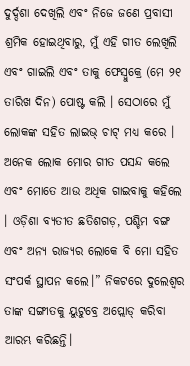ଦୁର୍ଦ୍ଦଶା ଦେଖିଲି ଏବଂ ନିଜେ ଜଣେ ପ୍ରବାସୀ ଶ୍ରମିକ ହୋଇଥିବାରୁ, ମୁଁ ଏହି ଗୀତ ଲେଖିଲି ଏବଂ ଗାଇଲି ଏବଂ ତାକୁ ଫେସ୍ବୁକ୍ରେ (ମେ ୨୧ ତାରିଖ ଦିନ) ପୋଷ୍ଟ କଲି । ସେଠାରେ ମୁଁ ଲୋକଙ୍କ ସହିତ ଲାଇଭ୍ ଚାଟ୍ ମଧ୍ୟ କରେ । ଅନେକ ଲୋକ ମୋର ଗୀତ ପସନ୍ଦ କଲେ ଏବଂ ମୋତେ ଆଉ ଅଧିକ ଗାଇବାକୁ କହିଲେ । ଓଡ଼ିଶା ବ୍ୟତୀତ ଛତିଶଗଡ଼, ପଶ୍ଚିମ ବଙ୍ଗ ଏବଂ ଅନ୍ୟ ରାଜ୍ୟର ଲୋକେ ବି ମୋ ସହିତ ସଂପର୍କ ସ୍ଥାପନ କଲେ।” ନିକଟରେ ଦୁଲେଶ୍ଵର ତାଙ୍କ ସଙ୍ଗୀତକୁ ୟୁଟୁବ୍ରେ ଅପ୍ଲୋଡ୍ କରିବା ଆରମ୍ଭ କରିଛନ୍ତି।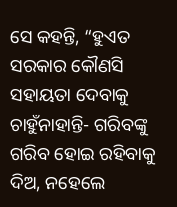ସେ କହନ୍ତି, “ହୁଏତ ସରକାର କୌଣସି ସହାୟତା ଦେବାକୁ ଚାହୁଁନାହାନ୍ତି- ଗରିବଙ୍କୁ ଗରିବ ହୋଇ ରହିବାକୁ ଦିଅ, ନହେଲେ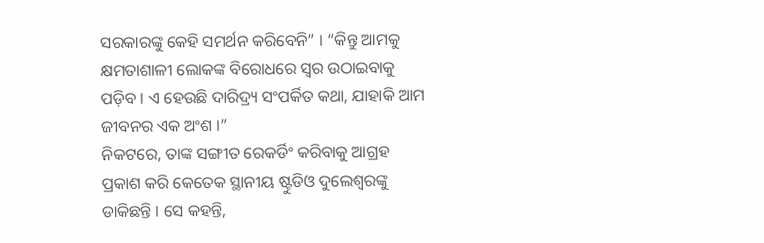ସରକାରଙ୍କୁ କେହି ସମର୍ଥନ କରିବେନି” । “କିନ୍ତୁ ଆମକୁ କ୍ଷମତାଶାଳୀ ଲୋକଙ୍କ ବିରୋଧରେ ସ୍ଵର ଉଠାଇବାକୁ ପଡ଼ିବ । ଏ ହେଉଛି ଦାରିଦ୍ର୍ୟ ସଂପର୍କିତ କଥା, ଯାହାକି ଆମ ଜୀବନର ଏକ ଅଂଶ ।”
ନିକଟରେ, ତାଙ୍କ ସଙ୍ଗୀତ ରେକର୍ଡିଂ କରିବାକୁ ଆଗ୍ରହ ପ୍ରକାଶ କରି କେତେକ ସ୍ଥାନୀୟ ଷ୍ଟୁଡିଓ ଦୁଲେଶ୍ଵରଙ୍କୁ ଡାକିଛନ୍ତି । ସେ କହନ୍ତି,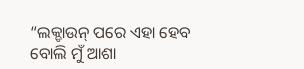“ଲକ୍ଡାଉନ୍ ପରେ ଏହା ହେବ ବୋଲି ମୁଁ ଆଶା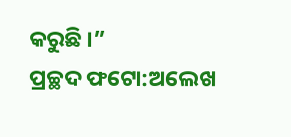କରୁଛି ।”
ପ୍ରଚ୍ଛଦ ଫଟୋ:ଅଲେଖ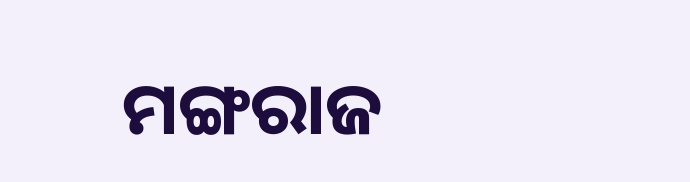ମଙ୍ଗରାଜ